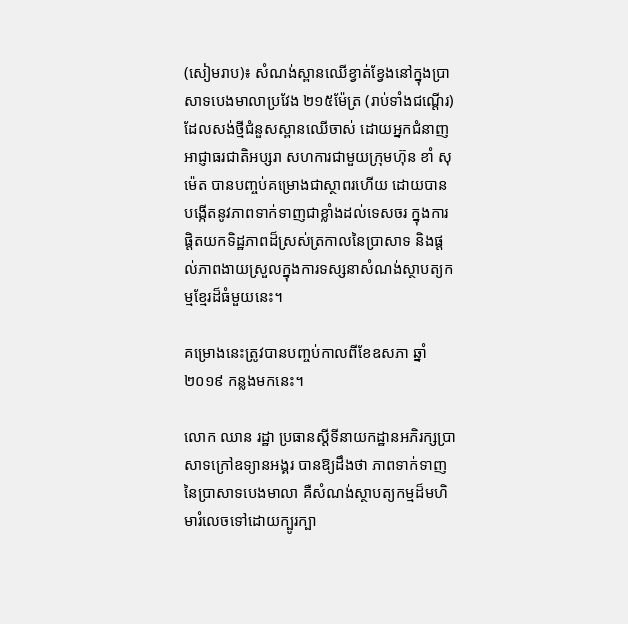(សៀមរាប)៖ សំណង់ស្ពានឈើខ្វាត់ខ្វែងនៅក្នុងប្រាសាទបេងមាលាប្រវែង ២១៥ម៉ែត្រ (រាប់ទាំងជណ្តើរ) ដែលសង់ថ្មីជំនួសស្ពានឈើចាស់ ដោយអ្នកជំនាញអាជ្ញាធរជាតិអប្សរា សហការជាមួយក្រុមហ៊ុន ខាំ សុម៉េត បានបញ្ចប់គម្រោងជាស្ថាពរហើយ ដោយបានបង្កើតនូវភាពទាក់ទាញជាខ្លាំងដល់ទេសចរ ក្នុងការផ្តិតយកទិដ្ឋភាពដ៏ស្រស់ត្រកាលនៃប្រាសាទ និងផ្តល់ភាពងាយស្រួលក្នុងការទស្សនាសំណង់ស្ថាបត្យកម្មខ្មែរដ៏ធំមួយនេះ។

គម្រោងនេះត្រូវបានបញ្ចប់កាលពីខែឧសភា ឆ្នាំ២០១៩ កន្លងមកនេះ។

លោក ឈាន រដ្ឋា ប្រធានស្តីទីនាយកដ្ឋានអភិរក្សប្រាសាទក្រៅឧទ្យានអង្គរ បានឱ្យដឹងថា ភាពទាក់ទាញនៃប្រាសាទបេងមាលា គឺសំណង់ស្ថាបត្យកម្មដ៏មហិមារំលេចទៅដោយក្បូរក្បា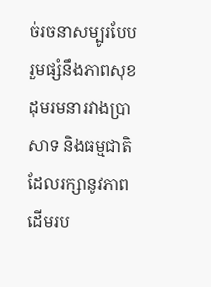ច់រចនាសម្បូរបែប រួមផ្សំនឹងភាពសុខដុមរមនារវាងប្រាសាទ និងធម្មជាតិដែលរក្សានូវភាពដើមរប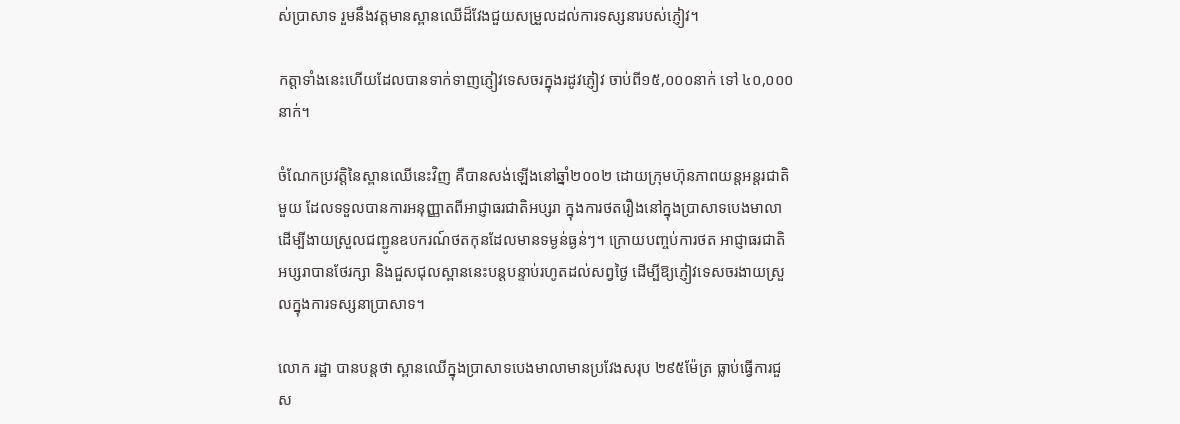ស់ប្រាសាទ រួមនឹងវត្តមានស្ពានឈើដ៏វែងជួយសម្រួលដល់ការទស្សនារបស់ភ្ញៀវ។

កត្តាទាំងនេះហើយដែលបានទាក់ទាញភ្ញៀវទេសចរក្នុងរដូវភ្ញៀវ ចាប់ពី១៥,០០០នាក់ ទៅ ៤០,០០០នាក់។

ចំណែកប្រវត្តិនៃស្ពានឈើនេះវិញ គឺបានសង់ឡើងនៅឆ្នាំ២០០២ ដោយក្រុមហ៊ុនភាពយន្តអន្តរជាតិមួយ ដែលទទួលបានការអនុញ្ញាតពីអាជ្ញាធរជាតិអប្សរា ក្នុងការថតរឿងនៅក្នុងប្រាសាទបេងមាលា ដើម្បីងាយស្រួលជញ្ជូនឧបករណ៍ថតកុនដែលមានទម្ងន់ធ្ងន់ៗ។ ក្រោយបញ្ចប់ការថត អាជ្ញាធរជាតិអប្សរាបានថែរក្សា និងជួសជុលស្ពាននេះបន្តបន្ទាប់រហូតដល់សព្វថ្ងៃ ដើម្បីឱ្យភ្ញៀវទេសចរងាយស្រួលក្នុងការទស្សនាប្រាសាទ។

លោក រដ្ឋា បានបន្តថា ស្ពានឈើក្នុងប្រាសាទបេងមាលាមានប្រវែងសរុប ២៩៥ម៉ែត្រ ធ្លាប់ធ្វើការជួស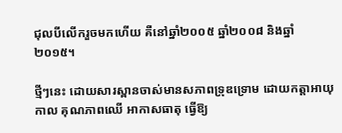ជុលបីលើករួចមកហើយ គឺនៅឆ្នាំ២០០៥ ឆ្នាំ២០០៨ និងឆ្នាំ២០១៥។

ថ្មីៗនេះ ដោយសារស្ពានចាស់មានសភាពទ្រុឌទ្រោម ដោយកត្តាអាយុកាល គុណភាពឈើ អាកាសធាតុ ធ្វើឱ្យ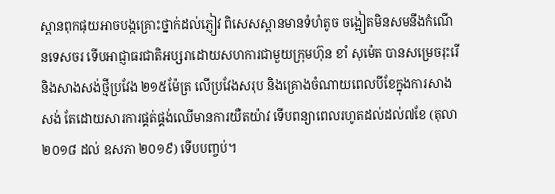ស្ពានពុកផុយអាចបង្កគ្រោះថ្នាក់ដល់ភ្ញៀវ ពិសេសស្ពានមានទំហំតូច ចង្អៀតមិនសមនឹងកំណើនទេសចរ ទើបអាជ្ញាធរជាតិអប្សរាដោយសហការជាមួយក្រុមហ៊ុន ខាំ សុម៉េត បានសម្រេចរុះរើ និងសាងសង់ថ្មីប្រវែង ២១៥ម៉ែត្រ លើប្រវែងសរុប និងគ្រោងចំណាយពេលបីខែក្នុងការសាងសង់ តែដោយសារការផ្គត់ផ្គង់ឈើមានការយឺតយ៉ាវ ទើបពន្យាពេលរហូតដល់ដល់៧ខែ (តុលា ២០១៨ ដល់ ឧសភា ២០១៩) ទើបបញ្ចប់។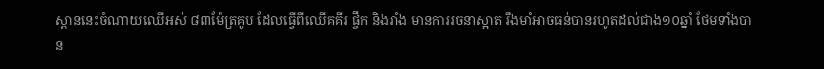ស្ពាននេះចំណាយឈើអស់ ៨៣ម៉ែត្រគូប ដែលធ្វើពីឈើគគីរ ផ្ចឹក និងរាំង មានការរចនាស្អាត រឹងមាំអាចធន់បានរហូតដល់ជាង១០ឆ្នាំ ថែមទាំងបាន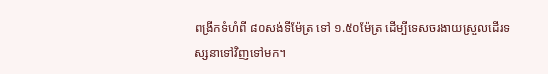ពង្រីកទំហំពី ៨០សង់ទីម៉ែត្រ ទៅ ១.៥០ម៉ែត្រ ដើម្បីទេសចរងាយស្រួលដើរទស្សនាទៅវិញទៅមក។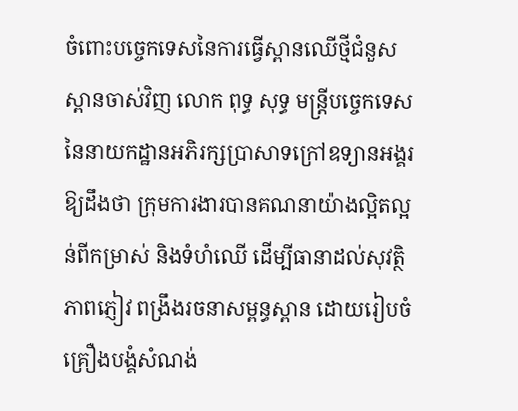ចំពោះបច្ចេកទេសនៃការធ្វើស្ពានឈើថ្មីជំនួសស្ពានចាស់វិញ លោក ពុទ្ធ សុទ្ធ មន្ត្រីបច្ចេកទេសនៃនាយកដ្ឋានអភិរក្សប្រាសាទក្រៅឧទ្យានអង្គរឱ្យដឹងថា ក្រុមការងារបានគណនាយ៉ាងល្អិតល្អន់ពីកម្រាស់ និងទំហំឈើ ដើម្បីធានាដល់សុវត្ថិភាពភ្ញៀវ ពង្រឹងរចនាសម្ពន្ធស្ពាន ដោយរៀបចំគ្រឿងបង្គំសំណង់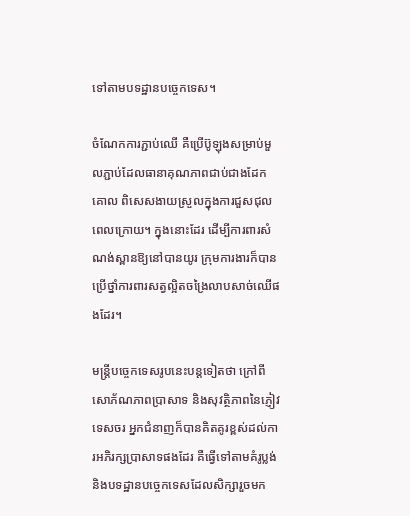ទៅតាមបទដ្ឋានបច្ចេកទេស។

ចំណែកការភ្ជាប់ឈើ គឺប្រើប៊ូឡុងសម្រាប់មួលភ្ជាប់ដែលធានាគុណភាពជាប់ជាងដែកគោល ពិសេសងាយស្រួលក្នុងការជួសជុលពេលក្រោយ។ ក្នុងនោះដែរ ដើម្បីការពារសំណង់ស្ពានឱ្យនៅបានយូរ ក្រុមការងារក៏បានប្រើថ្នាំការពារសត្វល្អិតចង្រៃលាបសាច់ឈើផងដែរ។

មន្ត្រីបច្ចេកទេសរូបនេះបន្តទៀតថា ក្រៅពីសោភ័ណភាពប្រាសាទ និងសុវត្ថិភាពនៃភ្ញៀវទេសចរ អ្នកជំនាញក៏បានគិតគូរខ្ពស់ដល់ការអភិរក្សប្រាសាទផងដែរ គឺធ្វើទៅតាមគំរូប្លង់ និងបទដ្ឋានបច្ចេកទេសដែលសិក្សារួចមក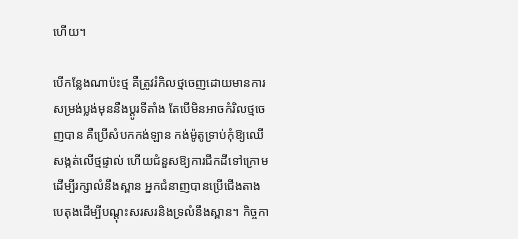ហើយ។

បើកន្លែងណាប៉ះថ្ម គឺត្រូវរំកិលថ្មចេញដោយមានការសម្រង់ប្លង់មុននឺងប្តូរទីតាំង តែបើមិនអាចកំរិលថ្មចេញបាន គឺប្រើសំបកកង់ឡាន កង់ម៉ូតូទ្រាប់កុំឱ្យឈើសង្កត់លើថ្មផ្ទាល់ ហើយជំនួសឱ្យការជីកដីទៅក្រោមដើម្បីរក្សាលំនឹងស្ពាន អ្នកជំនាញបានប្រើជើងតាងបេតុងដើម្បីបណ្តុះសរសរនិងទ្រលំនឹងស្ពាន។ កិច្ចកា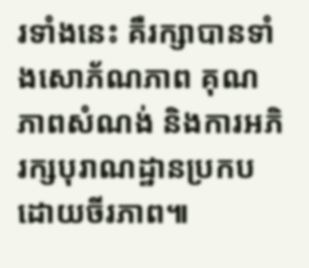រទាំងនេះ គឺរក្សាបានទាំងសោភ័ណភាព គុណភាពសំណង់ និងការអភិរក្សបុរាណដ្ឋានប្រកបដោយចីរភាព៕